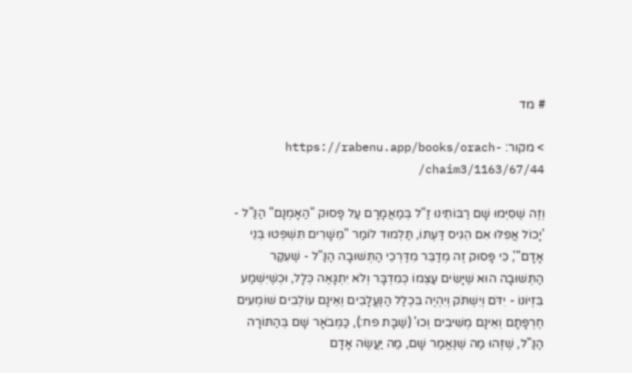# מד

> מקור: https://rabenu.app/books/orach-chaim3/1163/67/44/

וְזֶה שֶׁסִּיְּמוּ שָׁם רַבּוֹתֵינוּ זַ"ל בְּמַאֲמָרָם עַל פָּסוּק "הַאָמְנָם" הַנַּ"ל - 'יָכוֹל אֲפִלּוּ אִם הֵגִיס דַּעְתּוֹ, תַּלְמוּד לוֹמַר "מֵשָׁרִים תִּשְׁפְּטוּ בְּנֵי אָדָם"', כִּי פָּסוּק זֶה מְדַבֵּר מִדַּרְכֵי הַתְּשׁוּבָה הַנַּ"ל - שֶׁעִקַּר הַתְּשׁוּבָה הוּא שֶׁיָּשִׂים עַצְמוֹ כְּמִדְבָּר וְלֹא יִתְגָּאֶה כְּלָל, וּכְשֶׁיִּשְׁמַע בִּזְיוֹנוֹ - יִדֹּם וְיִשְׁתֹּק וְיִהְיֶה בִּכְלַל הַנֶּעֱלָבִים וְאֵינָם עוֹלְבִים שׁוֹמְעִים חֶרְפָּתָם וְאֵינָם מְשִׁיבִים וְכוּ' (שַׁבָּת פח:), כַּמְּבֹאָר שָׁם בְּהַתּוֹרָה הַנַּ"ל, שֶׁזֶּהוּ מַה שֶׁנֶּאֱמַר שָׁם, מַה יַּעֲשֶׂה אָדָם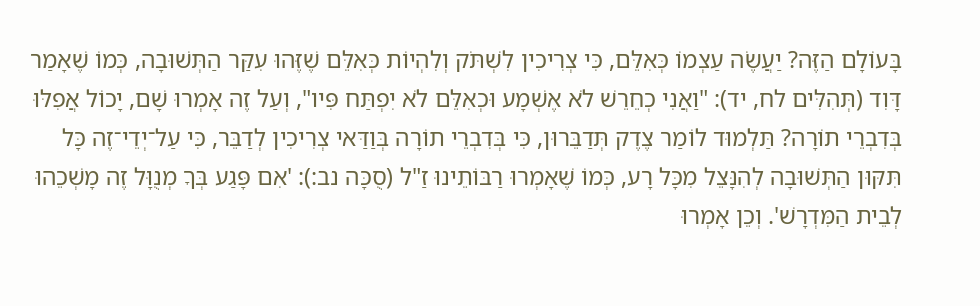בָּעוֹלָם הַזֶּה? יַעֲשֶׂה עַצְמוֹ כְּאִלֵּם, כִּי צְרִיכִין לִשְׁתֹּק וְלִהְיוֹת כְּאִלֵּם שֶׁזֶּהוּ עִקַּר הַתְּשׁוּבָה, כְּמוֹ שֶׁאָמַר דָּוִד (תְּהִלִּים לח, יד): "וַאֲנִי כְחֵרֵשׁ לֹא אֶשְׁמָע וּכְאִלֵּם לֹא יִפְתַּח פִּיו", וְעַל זֶה אָמְרוּ שָׁם, יָכוֹל אֲפִלּוּ בְּדִבְרֵי תוֹרָה? תַּלְמוּד לוֹמַר צֶדֶק תְּדַבֵּרוּן, כִּי בְּדִבְרֵי תוֹרָה בְּוַדַּאי צְרִיכִין לְדַבֵּר, כִּי עַל־יְדֵי־זֶה כָּל תִּקּוּן הַתְּשׁוּבָה לְהִנָּצֵל מִכָּל רָע, כְּמוֹ שֶׁאָמְרוּ רַבּוֹתֵינוּ זַ"ל (סֻכָּה נב:): 'אִם פָּגַע בְּךָ מְנֻוָּל זֶה מָשְׁכֵהוּ לְבֵית הַמִּדְרָשׁ'. וְכֵן אָמְרוּ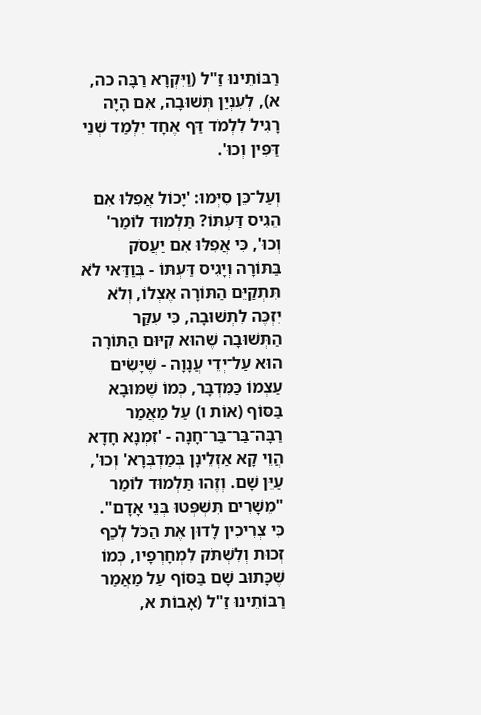רַבּוֹתֵינוּ זַ"ל (וַיִּקְרָא רַבָּה כה, א), לְעִנְיַן תְּשׁוּבָה, אִם הָיָה רָגִיל לִלְמֹד דַּף אֶחָד יִלְמַד שְׁנֵי דַּפִּין וְכוּ'.

וְעַל־כֵּן סִיְּמוּ: 'יָכוֹל אֲפִלּוּ אִם הֵגִיס דַּעְתּוֹ? תַּלְמוּד לוֹמַר' וְכוּ', כִּי אֲפִלּוּ אִם יַעֲסֹק בַּתּוֹרָה וְיָגִיס דַּעְתּוֹ - בְּוַדַּאי לֹא תִּתְקַיֵּם הַתּוֹרָה אֶצְלוֹ, וְלֹא יִזְכֶּה לִתְשׁוּבָה, כִּי עִקַּר הַתְּשׁוּבָה שֶׁהוּא קִיּוּם הַתּוֹרָה הוּא עַל־יְדֵי עֲנָוָה - שֶׁיָּשִׂים עַצְמוֹ כַּמִּדְבָּר, כְּמוֹ שֶׁמּוּבָא בַּסּוֹף (אוֹת ו) עַל מַאֲמַר רַבָּה־בַּר־בַּר־חָנָה - 'זִמְנָא חָדָא הֲוֵי קָא אַזְלֵינָן בְּמַדְבְּרָא' וְכוּ', עַיֵּן שָׁם. וְזֶהוּ תַּלְמוּד לוֹמַר "מֵשָׁרִים תִּשְׁפְּטוּ בְּנֵי אָדָם". כִּי צְרִיכִין לָדוּן אֶת הַכֹּל לְכַף זְכוּת וְלִשְׁתֹּק לִמְחָרְפָיו, כְּמוֹ שֶׁכָּתוּב שָׁם בַּסּוֹף עַל מַאֲמַר רַבּוֹתֵינוּ זַ"ל (אָבוֹת א,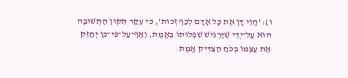ו): 'הֱוֵי דָּן אֶת כָּל אָדָם לְכַף זְכוּת', כִּי עִקַּר תִּקּוּן הַתְּשׁוּבָה הוּא עַל־יְדֵי שֶׁיַּרְגִּישׁ שִׁפְלוּתוֹ בֶּאֱמֶת, וְאַף־עַל־פִּי־כֵן יְחַזֵּק אֶת עַצְמוֹ בְּכֹחַ הַצַּדִּיק אֱמֶת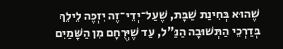שֶׁהוּא בְּחִינַת שַׁבָּת, שֶׁעַל־יְדֵי־זֶה יִזְכֶּה לֵילֵךְ בְּדַרְכֵי הַתְּשׁוּבָה הַנַּ"ל, עַד שֶׁיְּרֻחָם מִן הַשָּׁמַיִם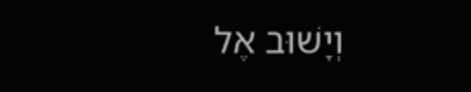וְיָשׁוּב אֶל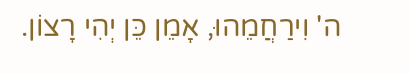ה' וִירַחֲמֵהוּ, אָמֵן כֵּן יְהִי רָצוֹן.